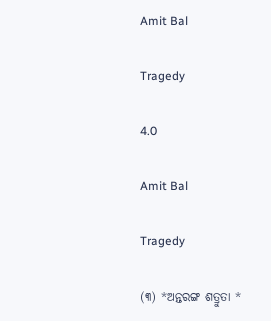Amit Bal

Tragedy

4.0

Amit Bal

Tragedy

(୩) *ଅନ୍ତରଙ୍ଗ ଶତ୍ରୁତା *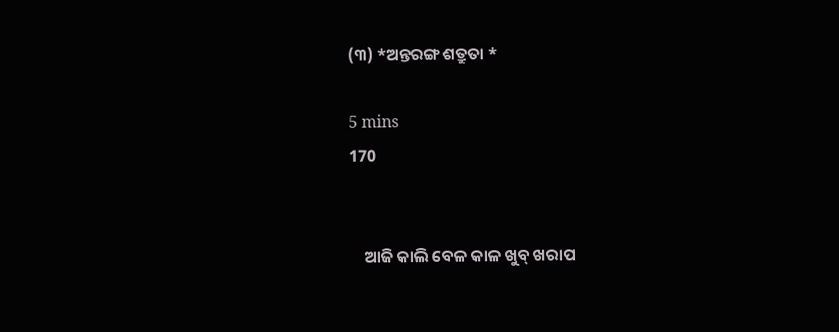(୩) *ଅନ୍ତରଙ୍ଗ ଶତ୍ରୁତା *

5 mins
170


    ଆଜି କାଲି ବେଳ କାଳ ଖୁବ୍ ଖରାପ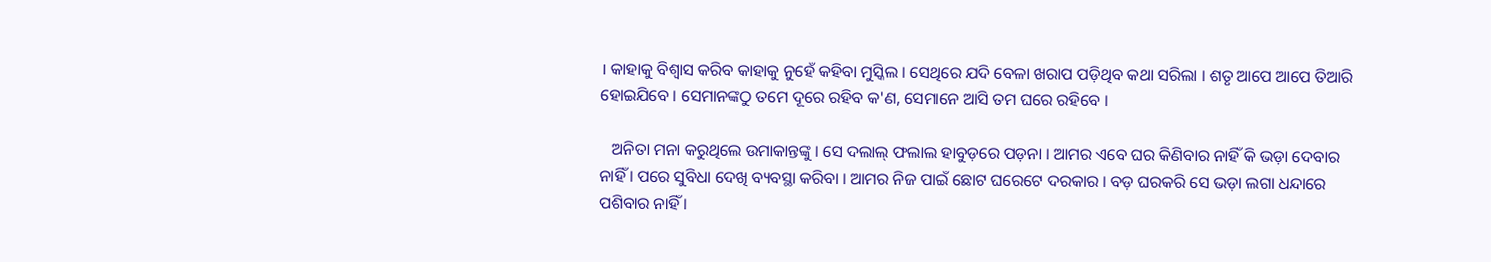। କାହାକୁ ବିଶ୍ୱାସ କରିବ କାହାକୁ ନୁହେଁ କହିବା ମୁସ୍କିଲ । ସେଥିରେ ଯଦି ବେଳା ଖରାପ ପଡ଼ିଥିବ କଥା ସରିଲା । ଶତୃ ଆପେ ଆପେ ତିଆରି ହୋଇଯିବେ । ସେମାନଙ୍କଠୁ ତମେ ଦୂରେ ରହିବ କ'ଣ, ସେମାନେ ଆସି ତମ ଘରେ ରହିବେ ।

   ଅନିତା ମନା କରୁଥିଲେ ଉମାକାନ୍ତଙ୍କୁ । ସେ ଦଲାଲ୍ ଫଲାଲ ହାବୁଡ଼ରେ ପଡ଼ନା । ଆମର ଏବେ ଘର କିଣିବାର ନାହିଁ କି ଭଡ଼ା ଦେବାର ନାହିଁ । ପରେ ସୁବିଧା ଦେଖି ବ୍ୟବସ୍ଥା କରିବା । ଆମର ନିଜ ପାଇଁ ଛୋଟ ଘରେଟେ ଦରକାର । ବଡ଼ ଘରକରି ସେ ଭଡ଼ା ଲଗା ଧନ୍ଦାରେ ପଶିବାର ନାହିଁ ।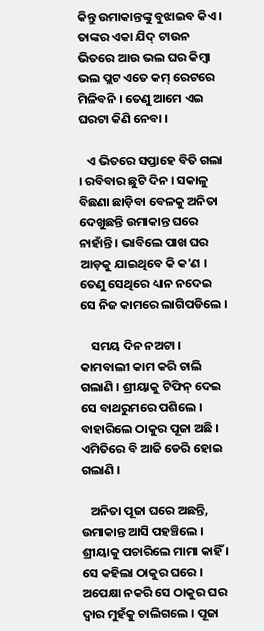କିନ୍ତୁ ଉମାକାନ୍ତଙ୍କୁ ବୁଝାଇବ କିଏ । ତାଙ୍କର ଏକା ଯିଦ୍ ଟାଉନ ଭିତରେ ଆଉ ଭଲ ଘର କିମ୍ବା ଭଲ ପ୍ଲଟ ଏତେ କମ୍ ରେଟରେ ମିଳିବନି । ତେଣୁ ଆମେ ଏଇ ଘରଟା କିଣି ନେବା ।

   ଏ ଭିତରେ ସପ୍ତାହେ ବିତି ଗଲା । ରବିବାର ଛୁଟି ଦିନ । ସକାଳୁ ବିଛଣା ଛାଡ଼ିବା ବେଳକୁ ଅନିତା ଦେଖୁଛନ୍ତି ଉମାକାନ୍ତ ଘରେ ନାହାଁନ୍ତି । ଭାବିଲେ ପାଖ ଘର ଆଡ଼କୁ ଯାଇଥିବେ କି କ'ଣ । ତେଣୁ ସେଥିରେ ଧ୍ୟାନ ନଦେଇ ସେ ନିଜ କାମରେ ଲାଗିପଡିଲେ ।

    ସମୟ ଦିନ ନଅଟା । କାମବାଲୀ କାମ କରି ଚାଲି ଗଲାଣି । ଶ୍ରୀୟାକୁ ଟିଫିନ୍ ଦେଇ ସେ ବାଥରୁମରେ ପଶିଲେ । ବାହାରିଲେ ଠାକୁର ପୂଜା ଅଛି । ଏମିତିରେ ବି ଆଜି ଡେରି ହୋଇ ଗଲାଣି ।

   ଅନିତା ପୂଜା ଘରେ ଅଛନ୍ତି, ଉମାକାନ୍ତ ଆସି ପହଞ୍ଚିଲେ । ଶ୍ରୀୟାକୁ ପଚାରିଲେ ମାମା କାହିଁ । ସେ କହିଲା ଠାକୁର ଘରେ । ଅପେକ୍ଷା ନକରି ସେ ଠାକୁର ଘର ଦ୍ୱାର ମୁହଁକୁ ଚାଲିଗଲେ । ପୂଜା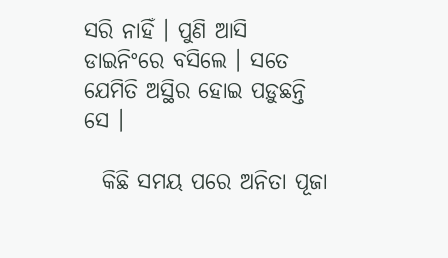ସରି ନାହିଁ । ପୁଣି ଆସି ଡାଇନିଂରେ ବସିଲେ । ସତେ ଯେମିତି ଅସ୍ଥିର ହୋଇ ପଡ଼ୁଛନ୍ତି ସେ ।

  କିଛି ସମୟ ପରେ ଅନିତା ପୂଜା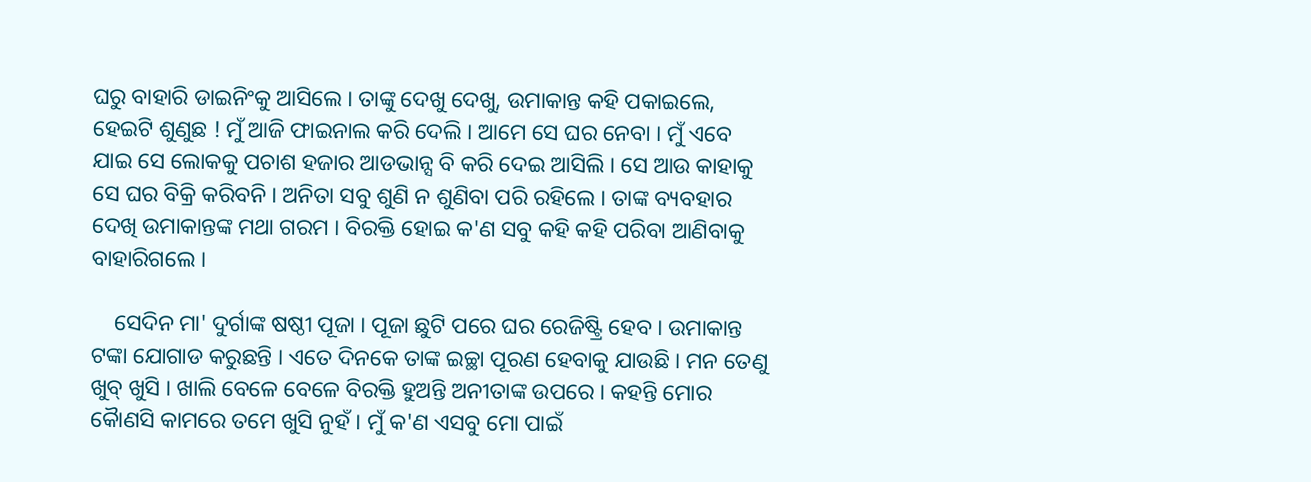ଘରୁ ବାହାରି ଡାଇନିଂକୁ ଆସିଲେ । ତାଙ୍କୁ ଦେଖୁ ଦେଖୁ, ଉମାକାନ୍ତ କହି ପକାଇଲେ, ହେଇଟି ଶୁଣୁଛ ! ମୁଁ ଆଜି ଫାଇନାଲ କରି ଦେଲି । ଆମେ ସେ ଘର ନେବା । ମୁଁ ଏବେ ଯାଇ ସେ ଲୋକକୁ ପଚାଶ ହଜାର ଆଡଭାନ୍ସ ବି କରି ଦେଇ ଆସିଲି । ସେ ଆଉ କାହାକୁ ସେ ଘର ବିକ୍ରି କରିବନି । ଅନିତା ସବୁ ଶୁଣି ନ ଶୁଣିବା ପରି ରହିଲେ । ତାଙ୍କ ବ୍ୟବହାର ଦେଖି ଉମାକାନ୍ତଙ୍କ ମଥା ଗରମ । ବିରକ୍ତି ହୋଇ କ'ଣ ସବୁ କହି କହି ପରିବା ଆଣିବାକୁ ବାହାରିଗଲେ ।

    ସେଦିନ ମା' ଦୁର୍ଗାଙ୍କ ଷଷ୍ଠୀ ପୂଜା । ପୂଜା ଛୁଟି ପରେ ଘର ରେଜିଷ୍ଟ୍ରି ହେବ । ଉମାକାନ୍ତ ଟଙ୍କା ଯୋଗାଡ କରୁଛନ୍ତି । ଏତେ ଦିନକେ ତାଙ୍କ ଇଚ୍ଛା ପୂରଣ ହେବାକୁ ଯାଉଛି । ମନ ତେଣୁ ଖୁବ୍ ଖୁସି । ଖାଲି ବେଳେ ବେଳେ ବିରକ୍ତି ହୁଅନ୍ତି ଅନୀତାଙ୍କ ଉପରେ । କହନ୍ତି ମୋର କୈାଣସି କାମରେ ତମେ ଖୁସି ନୁହଁ । ମୁଁ କ'ଣ ଏସବୁ ମୋ ପାଇଁ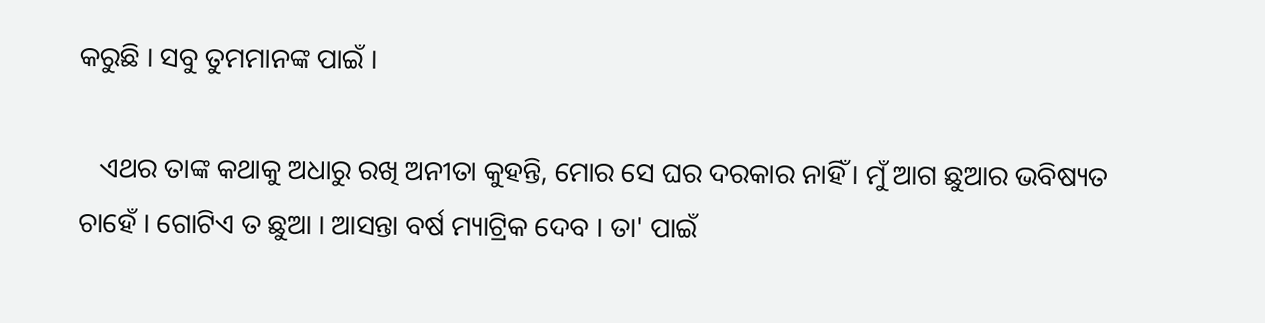କରୁଛି । ସବୁ ତୁମମାନଙ୍କ ପାଇଁ ।

   ଏଥର ତାଙ୍କ କଥାକୁ ଅଧାରୁ ରଖି ଅନୀତା କୁହନ୍ତି, ମୋର ସେ ଘର ଦରକାର ନାହିଁ । ମୁଁ ଆଗ ଛୁଆର ଭବିଷ୍ୟତ ଚାହେଁ । ଗୋଟିଏ ତ ଛୁଆ । ଆସନ୍ତା ବର୍ଷ ମ୍ୟାଟ୍ରିକ ଦେବ । ତା' ପାଇଁ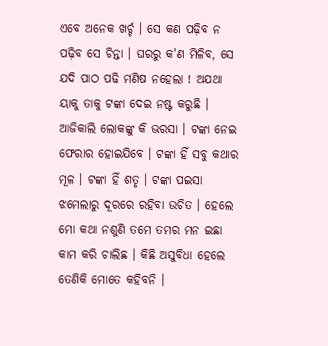ଏବେ ଅନେକ ଖର୍ଚ୍ଚ । ସେ କଣ ପଢ଼ିବ ନ ପଢ଼ିବ ସେ ଚିନ୍ତା । ଘରରୁ କ'ଣ ମିଳିବ, ସେ ଯଦି ପାଠ ପଢି ମଣିଷ ନହେଲା ! ଅଯଥା ୟାକୁ ତାକୁ ଟଙ୍କା ଦେଇ ନଷ୍ଟ କରୁଛି । ଆଜିକାଲି ଲୋକଙ୍କୁ କି ଭରସା । ଟଙ୍କା ନେଇ ଫେରାର ହୋଇଯିବେ । ଟଙ୍କା ହିଁ ସବୁ କଥାର ମୂଳ । ଟଙ୍କା ହିଁ ଶତୃ । ଟଙ୍କା ପଇସା ଝମେଲାରୁ ଦୂରରେ ରହିବା ଉଚିତ । ହେଲେ ମୋ କଥା ନଶୁଣି ତମେ ତମର ମନ ଇଛା କାମ କରି ଚାଲିଛ । କିଛି ଅସୁବିଧା ହେଲେ ତେଣିକି ମୋତେ କହିବନି ।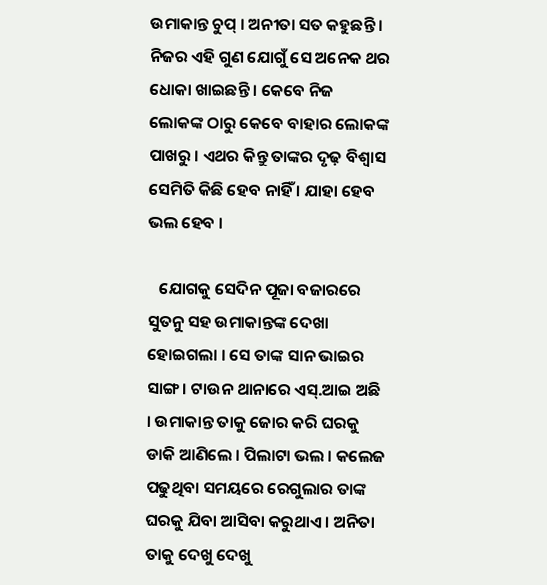ଉମାକାନ୍ତ ଚୁପ୍ । ଅନୀତା ସତ କହୁଛନ୍ତି । ନିଜର ଏହି ଗୁଣ ଯୋଗୁଁ ସେ ଅନେକ ଥର ଧୋକା ଖାଇଛନ୍ତି । କେବେ ନିଜ ଲୋକଙ୍କ ଠାରୁ କେବେ ବାହାର ଲୋକଙ୍କ ପାଖରୁ । ଏଥର କିନ୍ତୁ ତାଙ୍କର ଦୃଢ଼ ବିଶ୍ୱାସ ସେମିତି କିଛି ହେବ ନାହିଁ । ଯାହା ହେବ ଭଲ ହେବ ।

   ଯୋଗକୁ ସେଦିନ ପୂଜା ବଜାରରେ ସୁତନୁ ସହ ଉମାକାନ୍ତଙ୍କ ଦେଖା ହୋଇଗଲା । ସେ ତାଙ୍କ ସାନ ଭାଇର ସାଙ୍ଗ । ଟାଉନ ଥାନାରେ ଏସ୍.ଆଇ ଅଛି । ଉମାକାନ୍ତ ତାକୁ ଜୋର କରି ଘରକୁ ଡାକି ଆଣିଲେ । ପିଲାଟା ଭଲ । କଲେଜ ପଢୁଥିବା ସମୟରେ ରେଗୁଲାର ତାଙ୍କ ଘରକୁ ଯିବା ଆସିବା କରୁଥାଏ । ଅନିତା ତାକୁ ଦେଖୁ ଦେଖୁ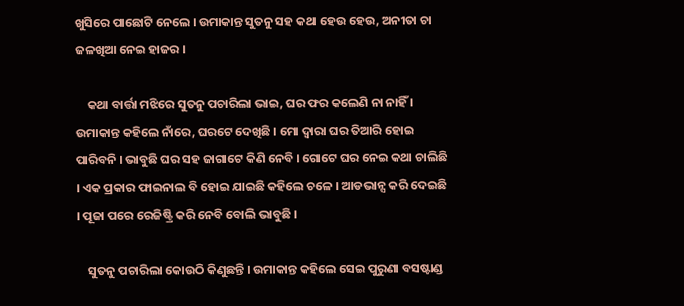ଖୁସିରେ ପାଛୋଟି ନେଲେ । ଉମାକାନ୍ତ ସୁତନୁ ସହ କଥା ହେଉ ହେଉ, ଅନୀତା ଚା ଜଳଖିଆ ନେଇ ହାଜର ।

    କଥା ବାର୍ତ୍ତା ମଝିରେ ସୁତନୁ ପଚାରିଲା ଭାଇ, ଘର ଫର କଲେଣି ନା ନାହିଁ । ଉମାକାନ୍ତ କହିଲେ ନାଁରେ, ଘରଟେ ଦେଖିଛି । ମୋ ଦ୍ବାରା ଘର ତିଆରି ହୋଇ ପାରିବନି । ଭାବୁଛି ଘର ସହ ଜାଗାଟେ କିଣି ନେବି । ଗୋଟେ ଘର ନେଇ କଥା ଚାଲିଛି । ଏକ ପ୍ରକାର ଫାଇନାଲ ବି ହୋଇ ଯାଇଛି କହିଲେ ଚଳେ । ଆଡଭାନ୍ସ କରି ଦେଇଛି । ପୂଜା ପରେ ରେଜିଷ୍ଟ୍ରି କରି ନେବି ବୋଲି ଭାବୁଛି ।

    ସୁତନୁ ପଚାରିଲା କୋଉଠି କିଣୁଛନ୍ତି । ଉମାକାନ୍ତ କହିଲେ ସେଇ ପୁରୁଣା ବସଷ୍ଟାଣ୍ଡ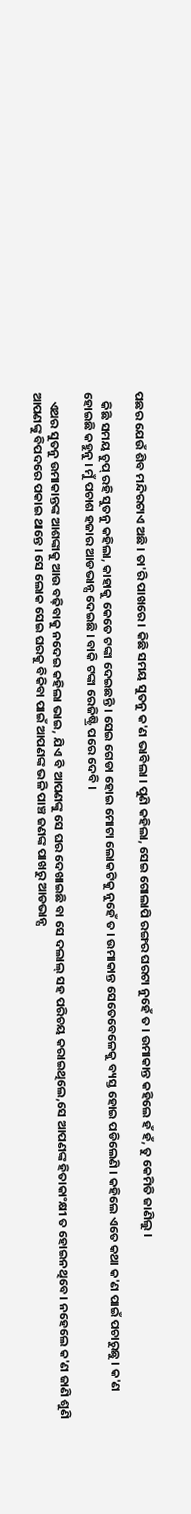ପଛର ଯେଉଁ ଶିବ ମନ୍ଦିରଟାଏ ଅଛି । ତା'ରି ପାଖରେ । କିଛି ସମୟ ସୁତନୁ କ'ଣ ଭାବିଲା । ପୁଣି କହିଲା, ସେଇ ଗୋଲାପି ରଙ୍ଗର ଘରଟା ନୁହେଁ ତ । ଉମାକାନ୍ତ କହିଲେ ହଁ ହଁ, ତୁ କେମିତି ଜାଣିଲୁ ।

   କିଛି ସମୟ ଚୁପ୍ ରହି ସୁତନୁ କହିଲା, କାହାକୁ କେତେ ଟଙ୍କା ଦେଇଛନ୍ତି । ସେଇ ଗେଡା ହୋଇ ମୋଟା ଲୋକଟିକୁ ନୁହେଁ ତ । ଉମାକାନ୍ତ ସେତେବେଳେକୁ ବ୍ୟସ୍ତ ହୋଇ ପଡିଲେଣି । କହିଲେ ଏତେ କଥା କ'ଣ ପାଇଁ ପଚାରୁଛୁ । କ'ଣ ହୋଇଛି କହୁନୁ । ମୁଁ ପଚାଶ‌ ହଜାର ଆଡଭାନ୍ସ ଦେଇଛି । ବାକି ଟଙ୍କା ରେଜିଷ୍ଟ୍ରି ପରେ ଦେବି ।

   ଏଥର ସୁତନୁ ଉମାକାନ୍ତଙ୍କ ଆଶଙ୍କାକୁ ଆଉ ବଢ଼ିବାକୁ ନଦେଇ କହିଲା ଭାଇ, ଯିଏ ବି ଆପଣଙ୍କୁ ସେ ଘର ଦେଖାଇଛି ବା ସେ ଦଲାଲ୍ ସହ ପରିଚୟ କରାଇଥିଲେ,ସେ ଆପଣଙ୍କ ହିତାକାଂକ୍ଷୀ ତ ହୋଇନଥିବେ । ନହେଲେ କ'ଣ ଜାଣି ଶୁଣି ଆପଣଙ୍କୁ ବିପଦରେ ପକାଇ ଥାନ୍ତେ । ସେ ଲୋକ ସେଇ ଘରକୁ ବିକିବା ପାଇଁ ଆପଣଙ୍କ ଭଳି ପାଞ୍ଚ ଜଣଙ୍କ ପାଖରୁ ଆଡଭାନ୍ସ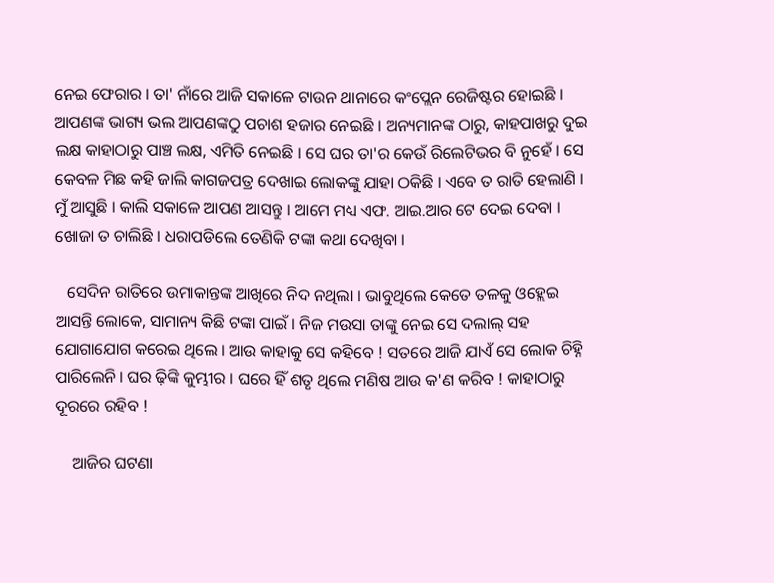ନେଇ ଫେରାର । ତା' ନାଁରେ ଆଜି ସକାଳେ ଟାଉନ ଥାନାରେ କଂପ୍ଲେନ ରେଜିଷ୍ଟର ହୋଇଛି । ଆପଣଙ୍କ ଭାଗ୍ୟ ଭଲ ଆପଣଙ୍କଠୁ ପଚାଶ ହଜାର ନେଇଛି । ଅନ୍ୟମାନଙ୍କ ଠାରୁ, କାହପାଖରୁ ଦୁଇ ଲକ୍ଷ କାହାଠାରୁ ପାଞ୍ଚ ଲକ୍ଷ, ଏମିତି ନେଇଛି । ସେ ଘର ତା'ର କେଉଁ ରିଲେଟିଭର ବି ନୁହେଁ । ସେ କେବଳ ମିଛ କହି ଜାଲି କାଗଜପତ୍ର ଦେଖାଇ ଲୋକଙ୍କୁ ଯାହା ଠକିଛି । ଏବେ ତ ରାତି ହେଲାଣି । ମୁଁ ଆସୁଛି । କାଲି ସକାଳେ ଆପଣ ଆସନ୍ତୁ । ଆମେ ମଧ୍ୟ ଏଫ. ଆଇ.ଆର ଟେ ଦେଇ ଦେବା । ଖୋଜା ତ ଚାଲିଛି । ଧରାପଡିଲେ ତେଣିକି ଟଙ୍କା କଥା ଦେଖିବା ।

   ସେଦିନ ରାତିରେ ଉମାକାନ୍ତଙ୍କ ଆଖିରେ ନିଦ ନଥିଲା । ଭାବୁଥିଲେ କେତେ ତଳକୁ ଓହ୍ଲେଇ ଆସନ୍ତି ଲୋକେ, ସାମାନ୍ୟ କିଛି ଟଙ୍କା ପାଇଁ । ନିଜ ମଉସା ତାଙ୍କୁ ନେଇ ସେ ଦଲାଲ୍ ସହ ଯୋଗାଯୋଗ କରେଇ ଥିଲେ । ଆଉ କାହାକୁ ସେ କହିବେ ! ସତରେ ଆଜି ଯାଏଁ ସେ ଲୋକ ଚିହ୍ନି ପାରିଲେନି । ଘର ଢ଼ିଙ୍କି କୁମ୍ଭୀର । ଘରେ ହିଁ ଶତୃ ଥିଲେ ମଣିଷ ଆଉ କ'ଣ କରିବ ! କାହାଠାରୁ ଦୂରରେ ରହିବ !

    ଆଜିର ଘଟଣା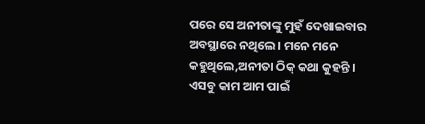ପରେ ସେ ଅନୀତାଙ୍କୁ ମୁହଁ ଦେଖାଇବାର ଅବସ୍ଥାରେ ନଥିଲେ । ମନେ ମନେ କହୁଥିଲେ,ଅନୀତା ଠିକ୍ କଥା କୁହନ୍ତି । ଏସବୁ କାମ ଆମ ପାଇଁ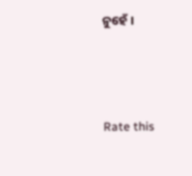ନୁହେଁ ।



Rate this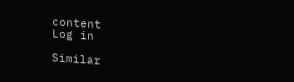content
Log in

Similar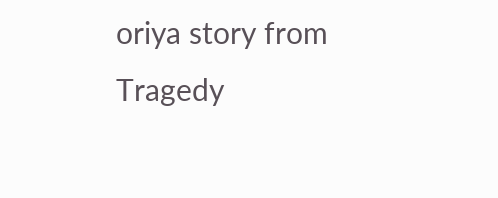oriya story from Tragedy